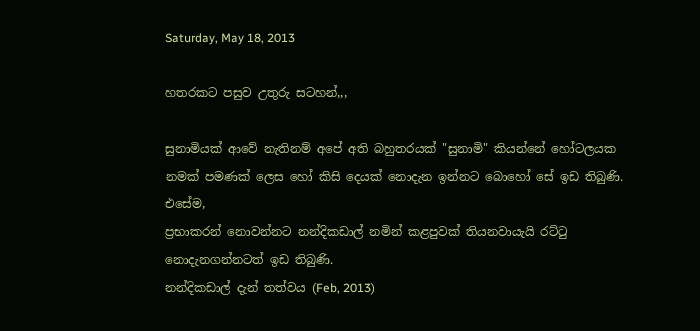Saturday, May 18, 2013

හතරකට පසුව උතුරු සටහන්,,,

සුනාමියක් ආවේ නැතිනම් අපේ අති බහුතරයක් "සුනාමි" කියන්නේ හෝටලයක නමක් පමණක් ලෙස හෝ කිසි දෙයක් නොදැන ඉන්නට බොහෝ සේ ඉඩ තිබුණි.
එසේම,
ප්‍රභාකරන් නොවන්නට නන්දිකඩාල් නමින් කළපුවක් තියනවායැයි රට්ටු නොදැනගන්නටත් ඉඩ තිබුණි.
නන්දිකඩාල් දැන් තත්වය (Feb, 2013)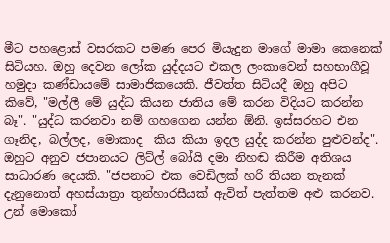මීට පහළොස් වසරකට පමණ පෙර මියැදුන මාගේ මාමා කෙනෙක් සිටියහ. ඔහු දෙවන ලෝක යුද්දයට එකල ලංකාවෙන් සහභාගීවූ හමුදා කණ්ඩායමේ සාමාජිකයෙකි. ජීවත්ත සිටියදී ඔහු අපිට කිවේ, "මල්ලී මේ යුද්ධ කියන ජාතිය මේ කරන විදියට කරන්න බෑ". "යුද්ධ කරනවා නම් ගහගෙන යන්න ඕනි. ඉස්සරහට එන ගෑනිද, බල්ලද, මොකාද  කිය කියා ඉදල යුද්ද කරන්න පුළුවන්ද". ඔහුට අනුව ජපානයට ලිට්ල් බෝයි දමා නිහඬ කිරීම අතිශය සාධාරණ දෙයකි. "ජපනාට එක වෙඩිලක් හරි තියන තැනක් දැනුනොත් අහස්යාත්‍රා තුන්හාරසීයක් ඇවිත් පැත්තම අළු කරනව. උන් මොකෝ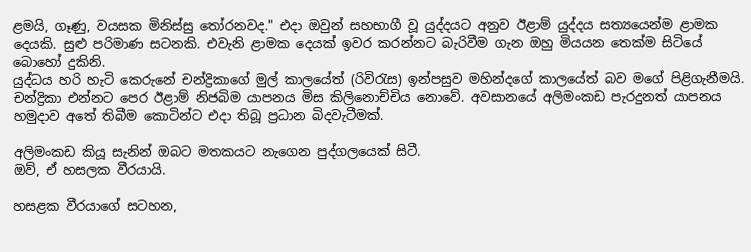ළමයි, ගෑණු, වයසක මිනිස්සු තෝරනවද." එදා ඔවුන් සහභාගී වූ යුද්දයට අනුව ඊළාම් යුද්දය සත්‍යයෙන්ම ළාමක දෙයකි. සුළු පරිමාණ සටනකි. එවැනි ළාමක දෙයක් ඉවර කරන්නට බැරිවීම ගැන ඔහු මියයන තෙක්ම සිටියේ බොහෝ දුකිනි.
යුද්ධය හරි හැටි කෙරුනේ චන්ද්‍රිකාගේ මුල් කාලයේත් (රිවිරැස) ඉන්පසුව මහින්දගේ කාලයේත් බව මගේ පිළිගැනීමයි. චන්ද්‍රිකා එන්නට පෙර ඊළාම් නිජබිම යාපනය මිස කිලිනොච්චිය නොවේ. අවසානයේ අලිමංකඩ පැරදුනත් යාපනය හමුදාව අතේ තිබීම කොටින්ට එදා තිබූ ප්‍රධාන බිදවැටීමක්.

අලිමංකඩ කියූ සැනින් ඔබට මතකයට නැගෙන පුද්ගලයෙක් සිටී.
ඔව්, ඒ හසලක වීරයායි.

හසළක වීරයාගේ සටහන,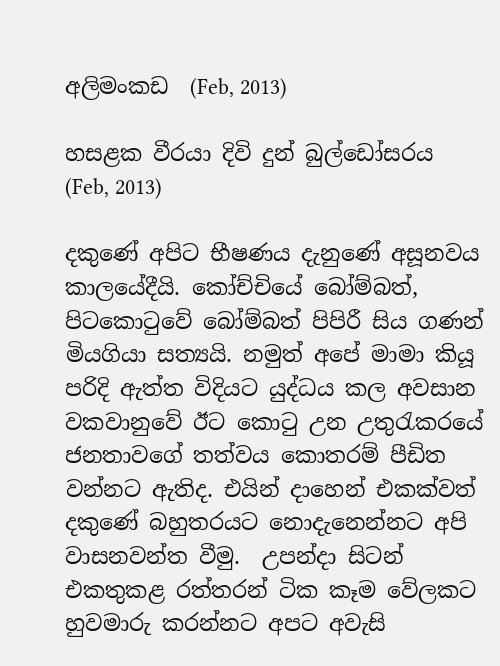අලිමංකඩ  (Feb, 2013)

හසළක වීරයා දිවි දුන් බුල්ඩෝසරය (Feb, 2013)

දකුණේ අපිට භීෂණය දැනුණේ අසූනවය කාලයේදීයි. කෝච්චියේ බෝම්බත්, පිටකොටුවේ බෝම්බත් පිපිරී සිය ගණන් මියගියා සත්‍යයි. නමුත් අපේ මාමා කියූ පරිදි ඇත්ත විදියට යුද්ධය කල අවසාන වකවානුවේ ඊට කොටු උන උතුරැකරයේ ජනතාවගේ තත්වය කොතරම් පීඩිත වන්නට ඇතිද. එයින් දාහෙන් එකක්වත් දකුණේ බහුතරයට නොදැනෙන්නට අපි වාසනවන්ත වීමු.  උපන්දා සිටන් එකතුකළ රත්තරන් ටික කෑම වේලකට හුවමාරු කරන්නට අපට අවැසි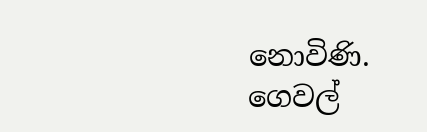නොවිණි. ගෙවල්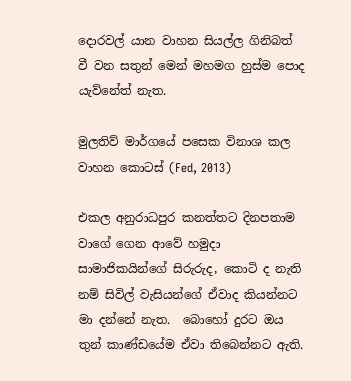දොරවල් යාන වාහන සියල්ල ගිනිබත් වී වන සතුන් මෙන් මහමග හුස්ම පොද යැව්නේත් නැත.

මුලතිව් මාර්ගයේ පසෙක විනාශ කල වාහන කොටස් (Fed, 2013)

එකල අනුරාධපුර කනත්තට දිනපතාම වාගේ ගෙන ආවේ හමුදා සාමාජිකයින්ගේ සිරුරුද, කොටි ද නැති නම් සිවිල් වැසියන්ගේ ඒවාද කියන්නට මා දන්නේ නැත.  බොහෝ දුරට ඔය තුන් කාණ්ඩයේම ඒවා තිබෙන්නට ඇති.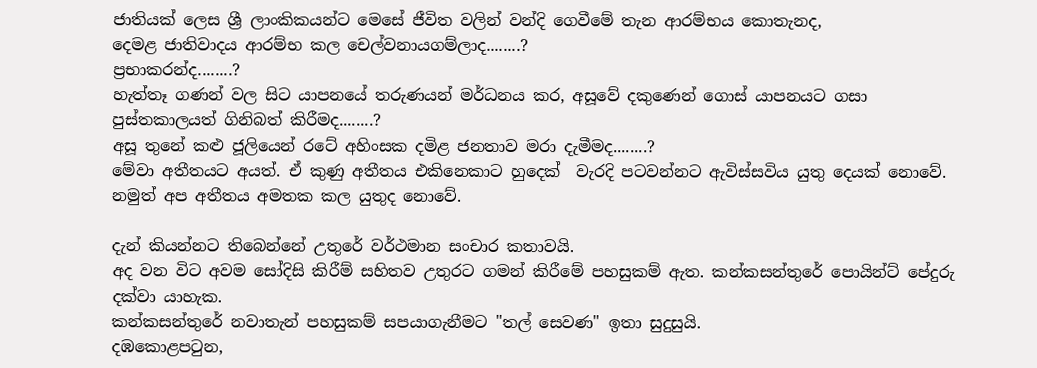ජාතියක් ලෙස ශ්‍රී ලාංකිකයන්ට මෙසේ ජීවිත වලින් වන්දි ගෙවීමේ තැන ආරම්භය කොතැනද,
දෙමළ ජාතිවාදය ආරම්භ කල චෙල්වනායගම්ලාද........?
ප්‍රභාකරන්ද........?
හැත්තෑ ගණන් වල සිට යාපනයේ තරුණයන් මර්ධනය කර, අසූවේ දකුණෙන් ගොස් යාපනයට ගසා පුස්තකාලයත් ගිනිබත් කිරීමද........?
අසූ තුනේ කළු ජූලියෙන් රටේ අහිංසක දමිළ ජනතාව මරා දැමීමද........?
මේවා අතීතයට අයත්. ඒ කුණු අතීතය එකිනෙකාට හුදෙක්  වැරදි පටවන්නට ඇවිස්සවිය යුතු දෙයක් නොවේ. නමුත් අප අතීතය අමතක කල යුතුද නොවේ.

දැන් කියන්නට තිබෙන්නේ උතුරේ වර්ථමාන සංචාර කතාවයි.
අද වන විට අවම සෝදිසි කිරීම් සහිතව උතුරට ගමන් කිරීමේ පහසුකම් ඇත. කන්කසන්තුරේ පොයින්ට් පේදුරු දක්වා යාහැක.
කන්කසන්තුරේ නවාතැන් පහසුකම් සපයාගැනීමට "තල් සෙවණ" ඉතා සුදුසුයි.
දඹකොළපටුන,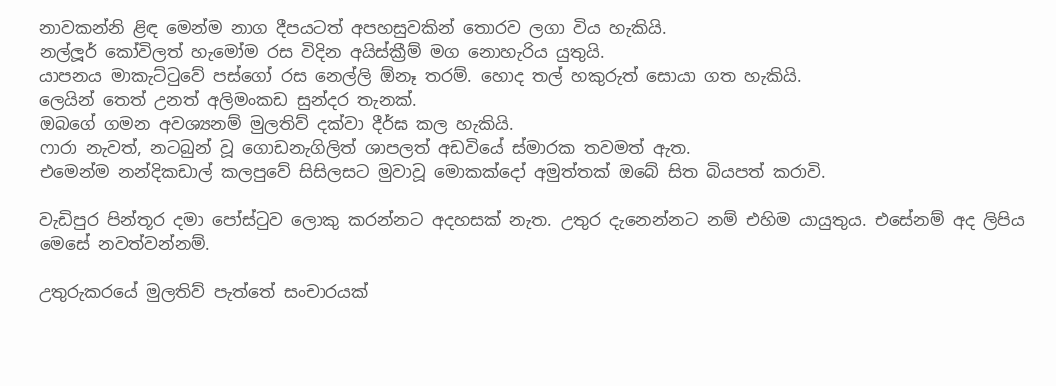නාවකන්නි ළිඳ මෙන්ම නාග දීපයටත් අපහසුවකින් තොරව ලගා විය හැකියි.
නල්ලූර් කෝවිලත් හැමෝම රස විදින අයිස්‌ක්‍රීම් මග නොහැරිය යුතුයි.
යාපනය මාකැට්ටුවේ පස්ගෝ රස නෙල්ලි ඕනෑ තරම්. හොද තල් හකුරුත් සොයා ගත හැකියි.
ලෙයින් තෙත් උනත් අලිමංකඩ සුන්දර තැනක්.
ඔබගේ ගමන අවශ්‍යනම් මුලතිව් දක්වා දීර්ඝ කල හැකියි.
ෆාරා නැවත්, නටබුන් වූ ගොඩනැගිලිත් ශාපලත් අඩවියේ ස්මාරක තවමත් ඇත.
එමෙන්ම නන්දිකඩාල් කලපුවේ සිසිලසට මුවාවූ මොකක්දෝ අමුත්තක් ඔබේ සිත බියපත් කරාවි.

වැඩිපුර පින්තූර දමා පෝස්ටුව ලොකු කරන්නට අදහසක් නැත. උතුර දැනෙන්නට නම් එහිම යායුතුය. එසේනම් අද ලිපිය මෙසේ නවත්වන්නම්.

උතුරුකරයේ මුලතිව් පැත්තේ සංචාරයක්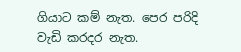ගියාට කම් නැත. පෙර පරිදි වැඩි කරදර නැත.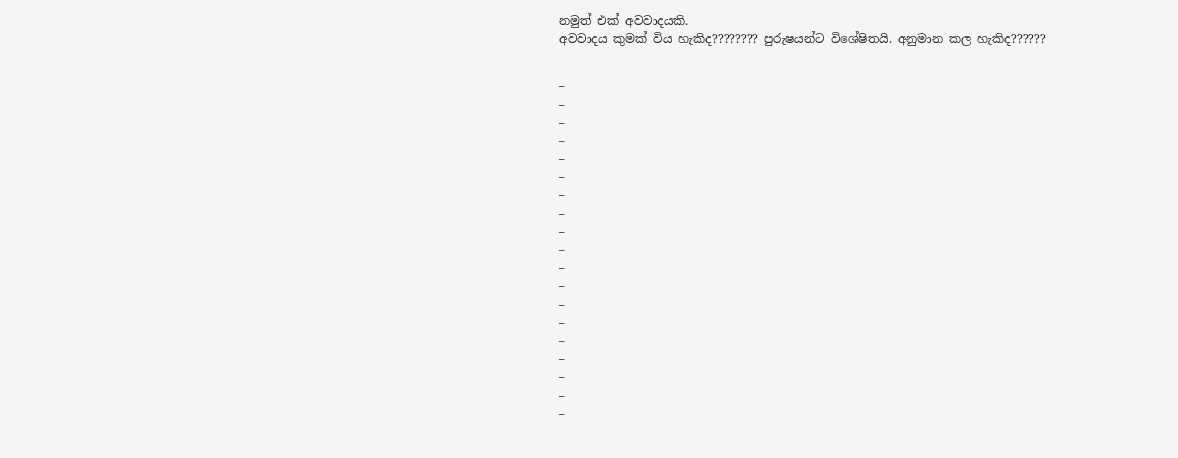නමුත් එක් අවවාදයකි.
අවවාදය කුමක් විය හැකිද???????? පුරුෂයන්ට විශේෂිතයි. අනුමාන කල හැකිද??????


¯
¯
¯
¯
¯
¯
¯
¯
¯
¯
¯
¯
¯
¯
¯
¯
¯
¯
¯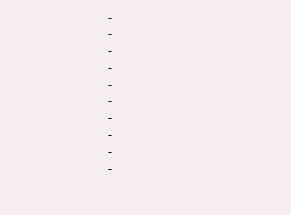¯
¯
¯
¯
¯
¯
¯
¯
¯
¯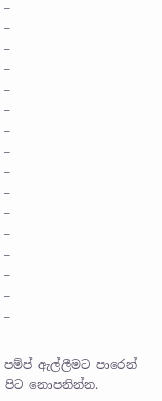¯
¯
¯
¯
¯
¯
¯
¯
¯
¯
¯
¯
¯
¯
¯
¯

පම්ප් ඇල්ලීමට පාරෙන් පිට නොපනින්න.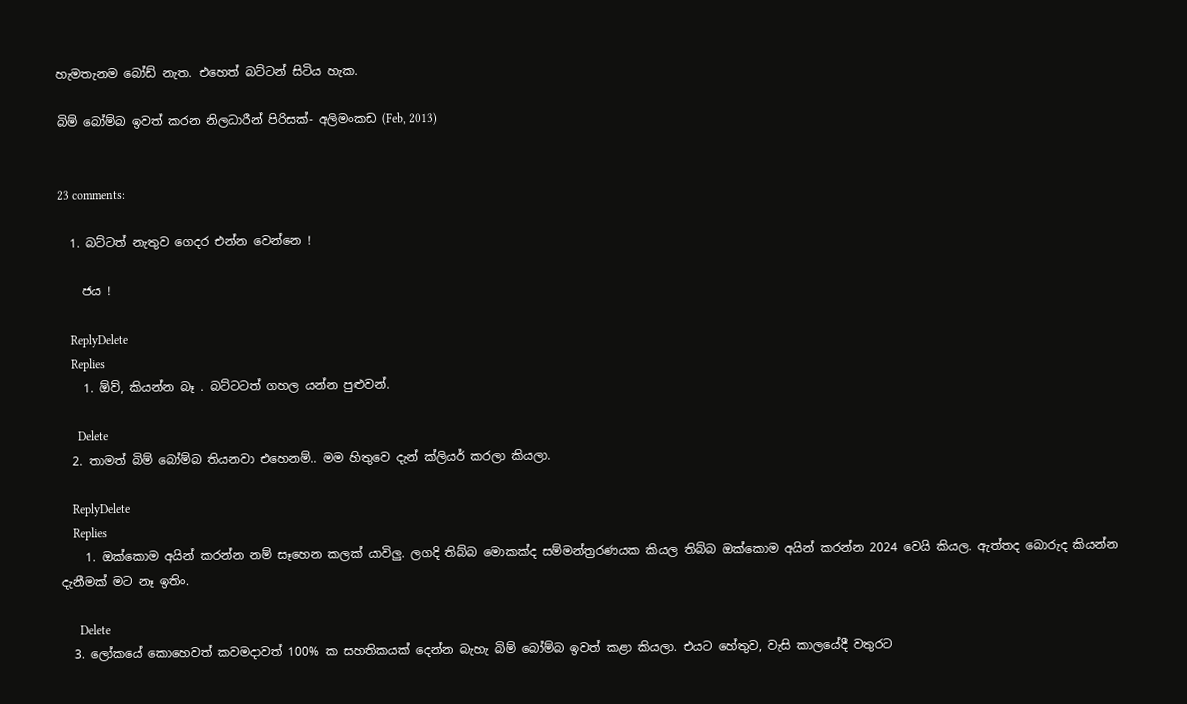හැමතැනම බෝඩ් නැත. එහෙත් බට්ටන් සිටිය හැක.

බිම් බෝම්බ ඉවත් කරන නිලධාරීන් පිරිසක්- අලිමංකඩ (Feb, 2013)


23 comments:

  1. බට්ටත් නැතුව ගෙදර එන්න වෙන්නෙ !

    ජය !

    ReplyDelete
    Replies
    1. ඕව්, කියන්න බෑ . බට්ටටත් ගහල යන්න පුළුවන්.

      Delete
  2. තාමත් බිම් බෝම්බ තියනවා එහෙනම්.. මම හිතුවෙ දැන් ක්ලියර් කරලා කියලා.

    ReplyDelete
    Replies
    1. ඔක්කොම අයින් කරන්න නම් සෑහෙන කලක් යාවිලු. ලගදි තිබ්බ මොකක්ද සම්මන්ත්‍රරණයක කියල තිබ්බ ඔක්කොම අයින් කරන්න 2024 වෙයි කියල. ඇත්තද බොරුද කියන්න දැනීමක් මට නෑ ඉතිං.

      Delete
  3. ලෝකයේ කොහෙවත් කවමදාවත් 100% ක සහතිකයක් දෙන්න බැහැ බිම් බෝම්බ ඉවත් කළා කියලා. එයට හේතුව, වැසි කාලයේදී වතුරට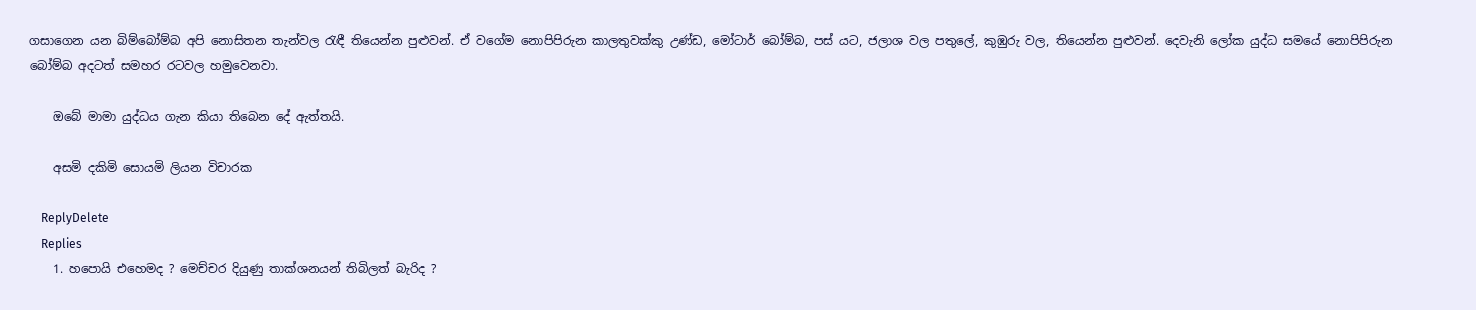ගසාගෙන යන බිම්බෝම්බ අපි නොසිතන තැන්වල රැඳී තියෙන්න පුළුවන්. ඒ වගේම නොපිපිරුන කාලතුවක්කු උණ්ඩ, මෝටාර් බෝම්බ, පස් යට, ජලාශ වල පතුලේ, කුඹුරු වල, තියෙන්න පුළුවන්. දෙවැනි ලෝක යුද්ධ සමයේ නොපිපිරුන බෝම්බ අදටත් සමහර රටවල හමුවෙනවා.

    ඔබේ මාමා යුද්ධය ගැන කියා තිබෙන දේ ඇත්තයි.

    අසමි දකිමි සොයමි ලියන විචාරක

    ReplyDelete
    Replies
    1. හපොයි එහෙමද ? මෙච්චර දියුණු තාක්ශනයන් තිබිලත් බැරිද ?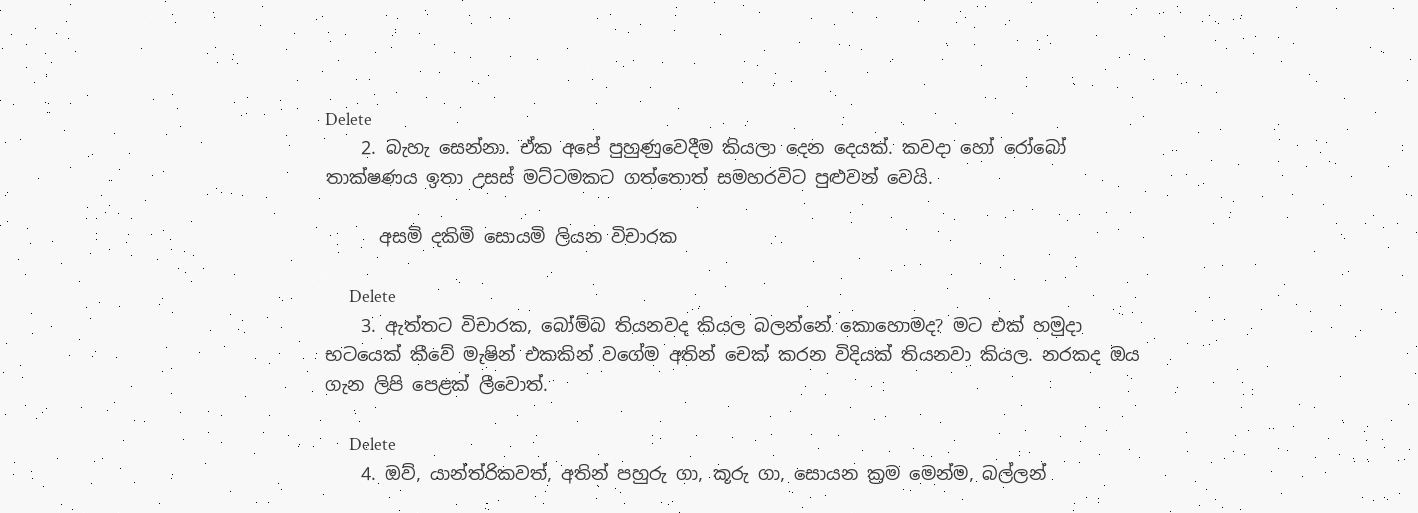Delete
    2. බැහැ සෙන්නා. ඒක අපේ පුහුණුවෙදීම කියලා දෙන දෙයක්. කවදා හෝ රෝබෝ තාක්ෂණය ඉතා උසස් මට්ටමකට ගත්තොත් සමහරවිට පුළුවන් වෙයි.

      අසමි දකිමි සොයමි ලියන විචාරක

      Delete
    3. ඇත්තට විචාරක, බෝම්බ තියනවද කියල බලන්නේ කොහොමද? මට එක් හමුදා භටයෙක් කීවේ මැෂින් එකකින් වගේම අතින් චෙක් කරන විදියක් තියනවා කියල. නරකද ඔය ගැන ලිපි පෙළක් ලීවොත්.

      Delete
    4. ඔව්, යාන්ත්රිකවත්, අතින් පහුරු ගා, කූරු ගා, සොයන ක්‍රම මෙන්ම, බල්ලන්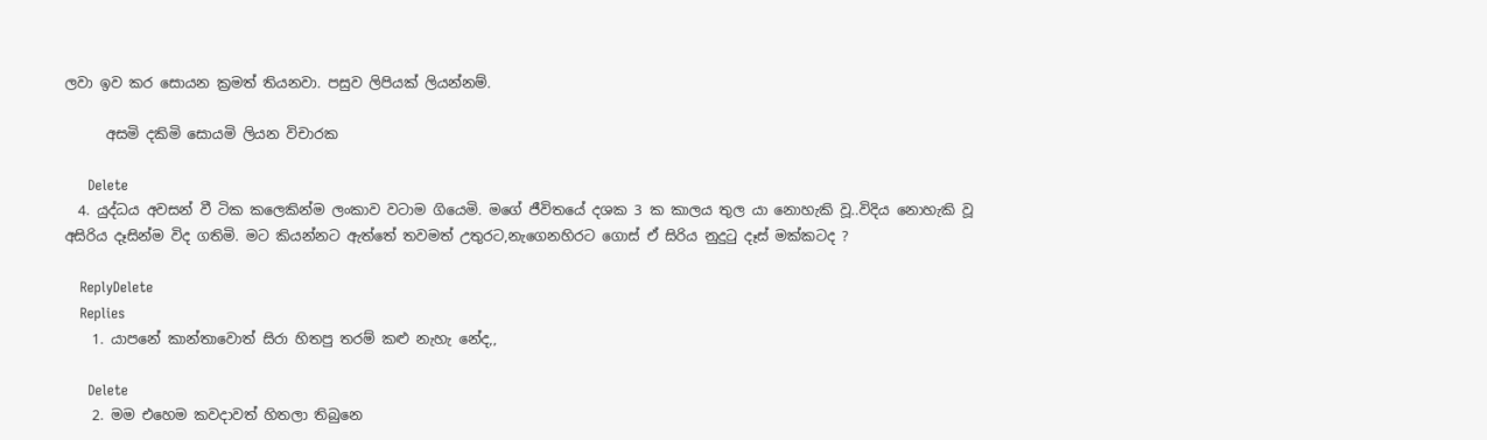ලවා ඉව කර සොයන ක්‍රමත් තියනවා. පසුව ලිපියක් ලියන්නම්.

      අසමි දකිමි සොයමි ලියන විචාරක

      Delete
  4. යුද්ධය අවසන් වී ටික කලෙකින්ම ලංකාව වටාම ගියෙමි. මගේ ජීවිතයේ දශක 3 ක කාලය තුල යා නොහැකි වූ..විදිය නොහැකි වූ අසිරිය දෑසින්ම විද ගතිමි. මට කියන්නට ඇත්තේ තවමත් උතුරට,නැගෙනහිරට ගොස් ඒ සිරිය නුදුටු දෑස් මක්කටද ?

    ReplyDelete
    Replies
    1. යාපනේ කාන්තාවොත් සිරා හිතපු තරම් කළු නැහැ නේද,,

      Delete
    2. මම එහෙම කවදාවත් හිතලා තිබුනෙ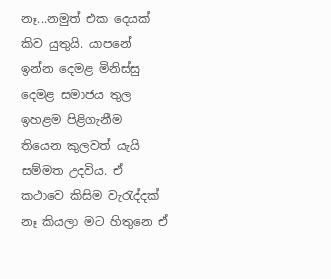නෑ...නමුත් එක දෙයක් කිව යුතුයි. යාපනේ ඉන්න දෙමළ මිනිස්සු දෙමළ සමාජය තුල ඉහළම පිළිගැනීම තියෙන කුලවත් යැයි සම්මත උදවිය. ඒ කථාවෙ කිසිම වැරැද්දක් නෑ කියලා මට හිතුනෙ ඒ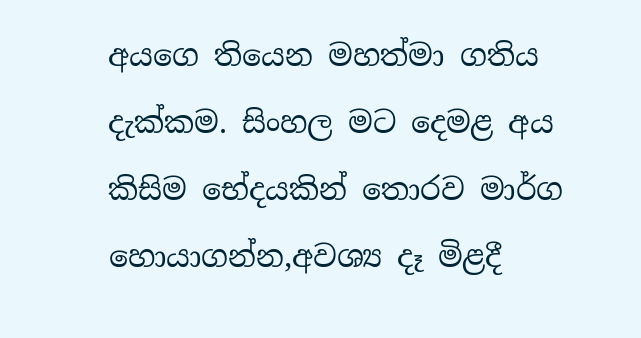අයගෙ තියෙන මහත්මා ගතිය දැක්කම. සිංහල මට දෙමළ අය කිසිම භේදයකින් තොරව මාර්ග හොයාගන්න,අවශ්‍ය දෑ මිළදී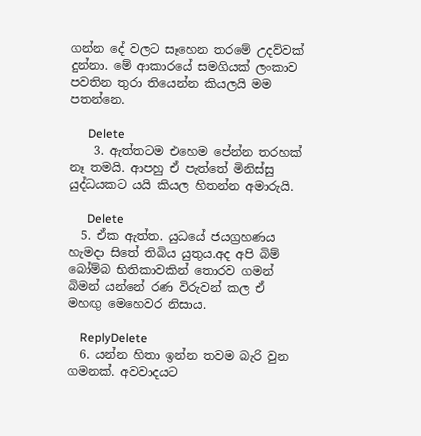ගන්න දේ වලට සෑහෙන තරමේ උදව්වක් දුන්නා. මේ ආකාරයේ සමගියක් ලංකාව පවතින තුරා තියෙන්න කියලයි මම පතන්නෙ.

      Delete
    3. ඇත්තටම එහෙම පේන්න තරහක් නෑ තමයි. ආපහු ඒ පැත්තේ මිනිස්සු යුද්ධයකට යයි කියල හිතන්න අමාරුයි.

      Delete
  5. ඒක ඇත්ත. යුධයේ ජයග්‍රහණය හැමදා සිතේ තිබිය යුතුය.අද අපි බිම් බෝම්බ භිතිකාවකින් තොරව ගමන් බිමන් යන්නේ රණ විරුවන් කල ඒ මහඟු මෙහෙවර නිසාය.

    ReplyDelete
  6. යන්න හිතා ඉන්න තවම බැරි වුන ගමනක්. අවවාදයට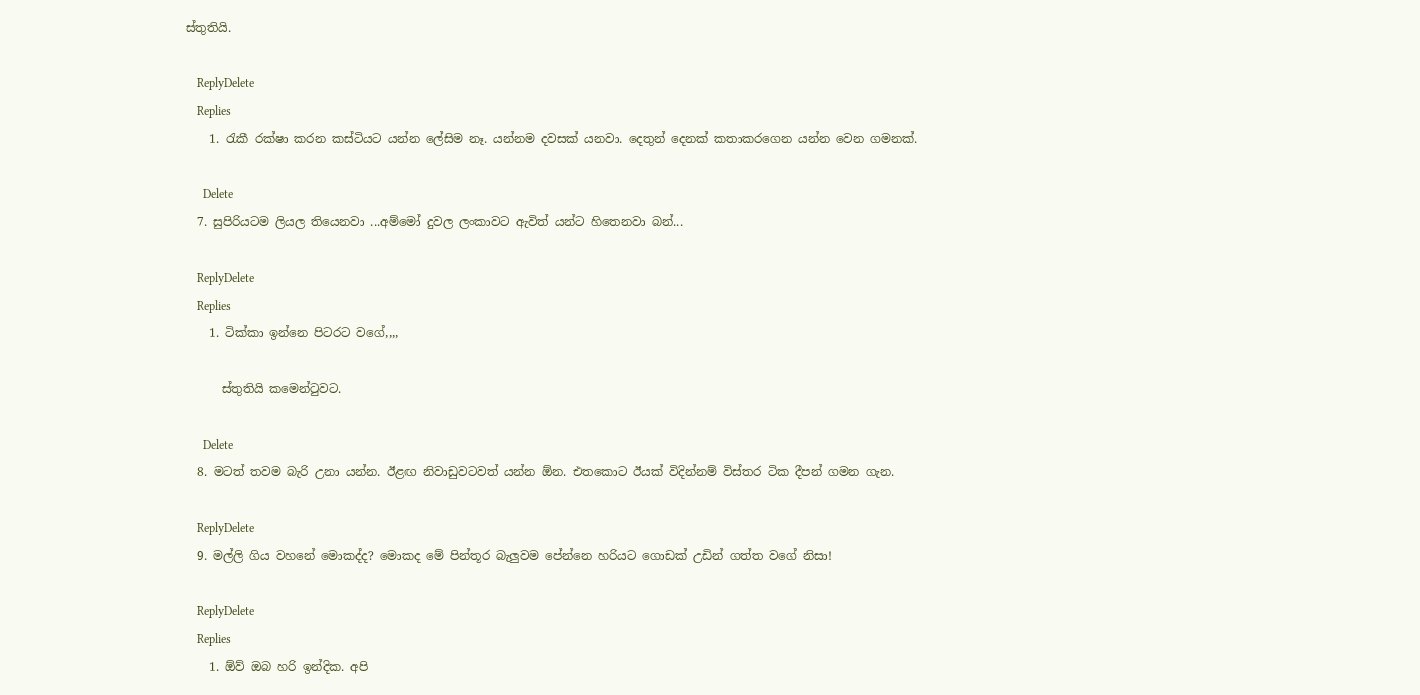ස්තුතියි.

    ReplyDelete
    Replies
    1. රැකී රක්ෂා කරන කස්ටියට යන්න ලේසිම නෑ. යන්නම දවසක් යනවා. දෙතුන් දෙනක් කතාකරගෙන යන්න වෙන ගමනක්.

      Delete
  7. සුපිරියටම ලියල තියෙනවා ...අම්මෝ දුවල ලංකාවට ඇවිත් යන්ට හිතෙනවා බන්...

    ReplyDelete
    Replies
    1. ටික්කා ඉන්නෙ පිටරට වගේ,,,,

      ස්තුතියි කමෙන්ටුවට.

      Delete
  8. මටත් තවම බැරි උනා යන්න. ඊළඟ නිවාඩුවටවත් යන්න ඕන. එතකොට ඊයක් විදින්නම් විස්තර ටික දීපන් ගමන ගැන.

    ReplyDelete
  9. මල්ලි ගිය වහනේ මොකද්ද? මොකද මේ පින්තූර බැලුවම පේන්නෙ හරියට ගොඩක් උඩින් ගත්ත වගේ නිසා!

    ReplyDelete
    Replies
    1. ඕව් ඔබ හරි ඉන්දික. අපි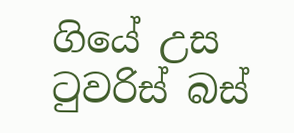ගියේ උස ටුවරිස්‌ බස්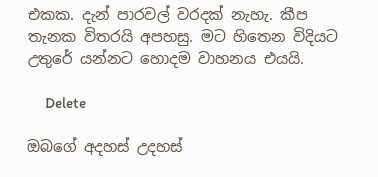එකක. දැන් පාරවල් වරදක් නැහැ. කීප තැනක විතරයි අපහසු. මට හිතෙන විදියට උතුරේ යන්නට හොදම වාහනය එයයි.

      Delete

ඔබගේ අදහස් උදහස්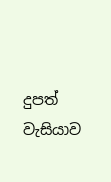දුපත් වැසියාව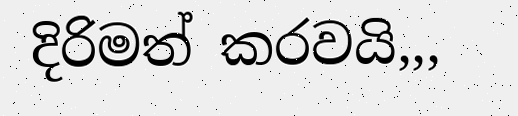දිරිමත් කරවයි,,,